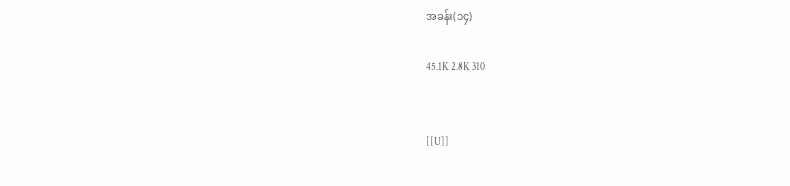အခန်း(၁၄)

45.1K 2.8K 310


[[U]]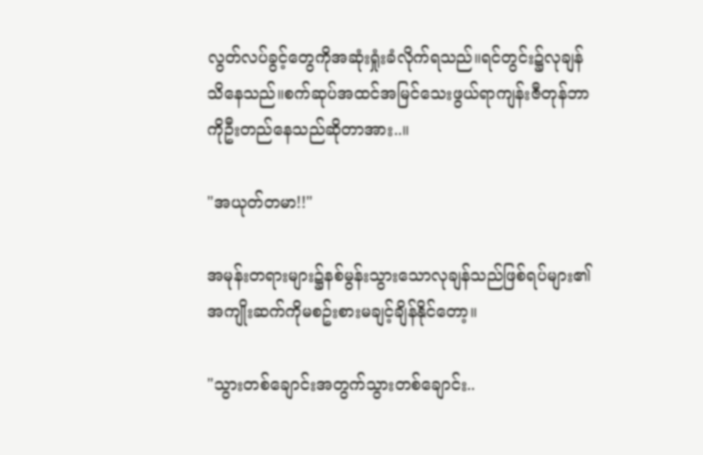လွတ်လပ်ခွင့်တွေကိုအဆုံးရှုံးခံလိုက်ရသည်။ရင်တွင်း၌လုချန်သိနေသည်။စက်ဆုပ်အထင်အမြင်သေးဖွယ်ရာကျန်းဇီတုန်ဘာကိုဦးတည်နေသည်ဆိုတာအား..။

"အယုတ်တမာ!!"

အမုန်းတရားများ၌နစ်မွန်းသွားသောလုချန်သည်ဖြစ်ရပ်များ၏အကျိုးဆက်ကိုမစဥ်းစားမချင့်ချိန်နိုင်တော့။

"သွားတစ်ချောင်းအတွက်သွားတစ်ချောင်း..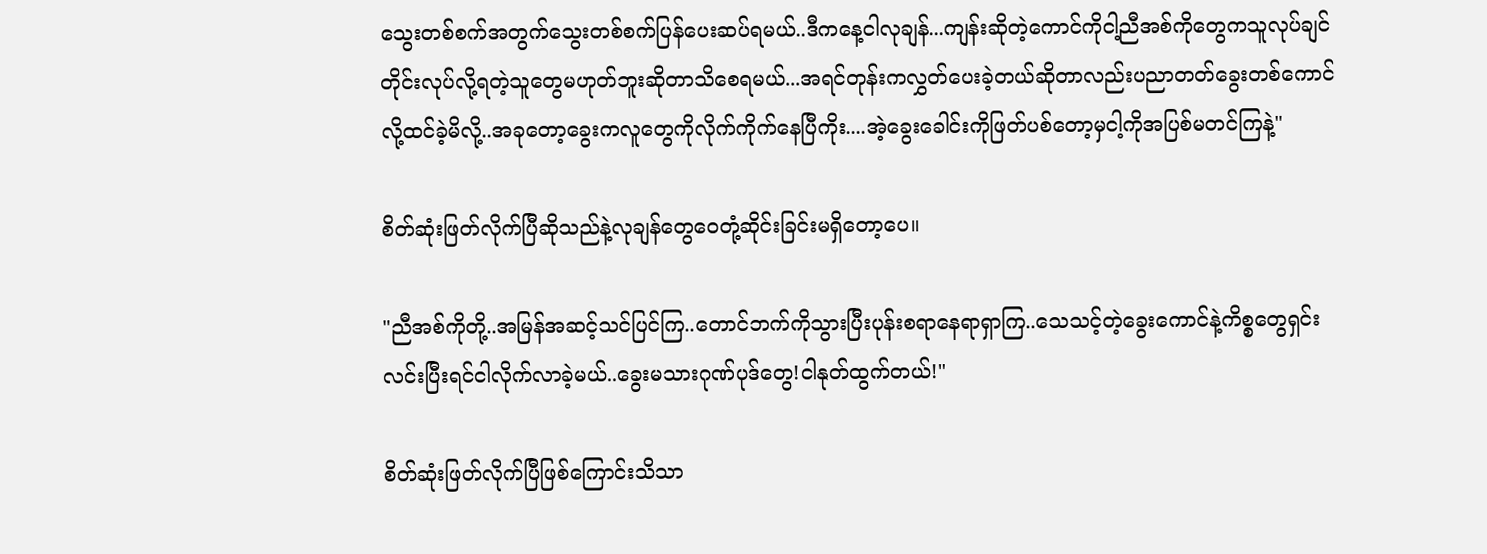သွေးတစ်စက်အတွက်သွေးတစ်စက်ပြန်ပေးဆပ်ရမယ်..ဒီကနေ့ငါလုချန်...ကျန်းဆိုတဲ့ကောင်ကိုငါ့ညီအစ်ကိုတွေကသူလုပ်ချင်တိုင်းလုပ်လို့ရတဲ့သူတွေမဟုတ်ဘူးဆိုတာသိစေရမယ်...အရင်တုန်းကလွှတ်ပေးခဲ့တယ်ဆိုတာလည်းပညာတတ်ခွေးတစ်ကောင်လို့ထင်ခဲ့မိလို့..အခုတော့ခွေးကလူတွေကိုလိုက်ကိုက်နေပြီကိုး....အဲ့ခွေးခေါင်းကိုဖြတ်ပစ်တော့မှငါ့ကိုအပြစ်မတင်ကြနဲ့"

စိတ်ဆုံးဖြတ်လိုက်ပြီဆိုသည်နဲ့လုချန်တွေဝေတုံ့ဆိုင်းခြင်းမရှိတော့ပေ။

"ညီအစ်ကိုတို့..အမြန်အဆင့်သင်ပြင်ကြ..တောင်ဘက်ကိုသွားပြီးပုန်းစရာနေရာရှာကြ..သေသင့်တဲ့ခွေးကောင်နဲ့ကိစ္စတွေရှင်းလင်းပြီးရင်ငါလိုက်လာခဲ့မယ်..ခွေးမသားဂုဏ်ပုဒ်တွေ!ငါနုတ်ထွက်တယ်!"

စိတ်ဆုံးဖြတ်လိုက်ပြီဖြစ်ကြောင်းသိသာ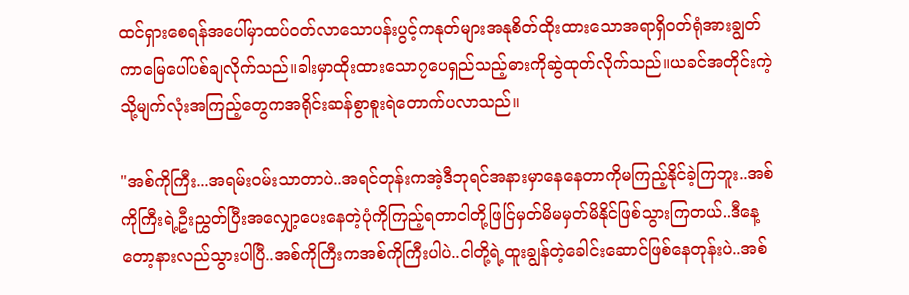ထင်ရှားစေရန်အပေါ်မှာထပ်ဝတ်လာသောပန်းပွင့်ကနုတ်များအနုစိတ်ထိုးထားသောအရာရှိဝတ်ရုံအားချွတ်ကာမြေပေါ်ပစ်ချလိုက်သည်။ခါးမှာထိုးထားသော၇ပေရှည်သည့်ဓားကိုဆွဲထုတ်လိုက်သည်။ယခင်အတိုင်းကဲ့သို့မျက်လုံးအကြည့်တွေကအရိုင်းဆန်စွာစူးရဲတောက်ပလာသည်။

"အစ်ကိုကြီး...အရမ်းဝမ်းသာတာပဲ..အရင်တုန်းကအဲ့ဒီဘုရင်အနားမှာနေနေတာကိုမကြည့်နိုင်ခဲ့ကြဘူး..အစ်ကိုကြီးရဲ့ဦးညွှတ်ပြီးအလျှော့ပေးနေတဲ့ပုံကိုကြည့်ရတာငါတို့ဖြင်ြမှတ်မိမမှတ်မိနိုင်ဖြစ်သွားကြတယ်..ဒီနေ့တော့နားလည်သွားပါပြီ..အစ်ကိုကြီးကအစ်ကိုကြီးပါပဲ..ငါတို့ရဲ့ထူးချွန်တဲ့ခေါင်းဆောင်ဖြစ်နေတုန်းပဲ..အစ်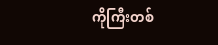ကိုကြီးတစ်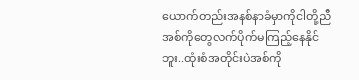ယောက်တည်းအနစ်နာခံမှာကိုငါတို့ညီအစ်ကိုတွေလက်ပိုက်မကြည့်နေနိုင်ဘူး..ထုံးစံအတိုင်းပဲအစ်ကို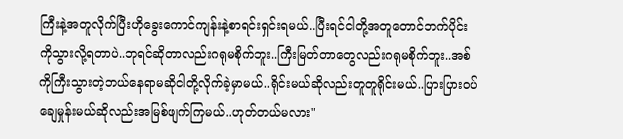ကြီးနဲ့အတူလိုက်ပြီးဟိုခွေးကောင်ကျန်းနဲ့စာရင်းရှင်းရမယ်..ပြီးရင်ငါတို့အတူတောင်ဘက်ပိုင်းကိုသွားလို့ရတာပဲ..ဘုရင်ဆိုတာလည်းဂရုမစိုက်ဘူး..ကြီးမြတ်တာတွေလည်းဂရုမစိုက်ဘူး..အစ်ကိုကြီးသွားတဲ့ဘယ်နေရာမဆိုငါတို့လိုက်ခဲ့မှာမယ်..ရိုင်းမယ်ဆိုလည်းတူတူရိုင်းမယ်..ပြားပြားဝပ်ချေမှုန်းမယ်ဆိုလည်းအမြစ်ဖျက်ကြမယ်..ဟုတ်တယ်မလား"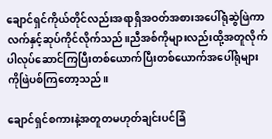ချောင်ရှင်ကိုယ်တိုင်လည်းအရာရှိအဝတ်အစားအပေါ်ရုံဆွဲဖြဲကာလက်နှင့်ဆုပ်ကိုင်လိုက်သည်။ညီအစ်ကိုများလည်းထို့အတူလိုက်ပါလုပ်ဆောင်ကြပြီးတစ်ယောက်ပြီးတစ်ယောက်အပေါ်ရုံများကိုဖြဲပစ်ကြတော့သည်။

ချောင်ရှင်စကားနဲ့အတူတမဟုတ်ချင်းပင်ခြံ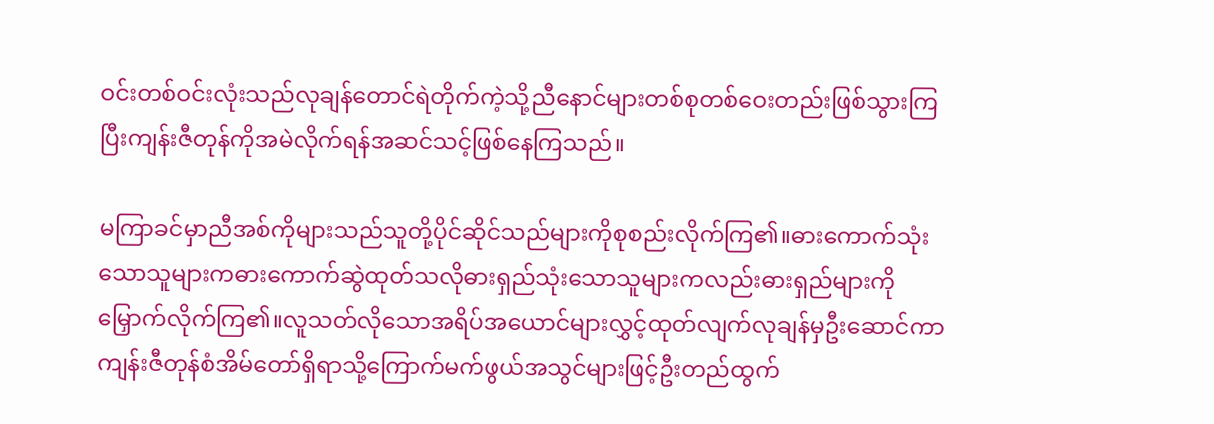ဝင်းတစ်ဝင်းလုံးသည်လုချန်တောင်ရဲတိုက်ကဲ့သို့ညီနောင်များတစ်စုတစ်ဝေးတည်းဖြစ်သွားကြပြီးကျန်းဇီတုန်ကိုအမဲလိုက်ရန်အဆင်သင့်ဖြစ်နေကြသည်။

မကြာခင်မှာညီအစ်ကိုများသည်သူတို့ပိုင်ဆိုင်သည်များကိုစုစည်းလိုက်ကြ၏။ဓားကောက်သုံးသောသူများကဓားကောက်ဆွဲထုတ်သလိုဓားရှည်သုံးသောသူများကလည်းဓားရှည်များကိုမြှောက်လိုက်ကြ၏။လူသတ်လိုသောအရိပ်အယောင်များလွှင့်ထုတ်လျက်လုချန်မှဦးဆောင်ကာကျန်းဇီတုန်စံအိမ်တော်ရှိရာသို့ကြောက်မက်ဖွယ်အသွင်များဖြင့်ဦးတည်ထွက်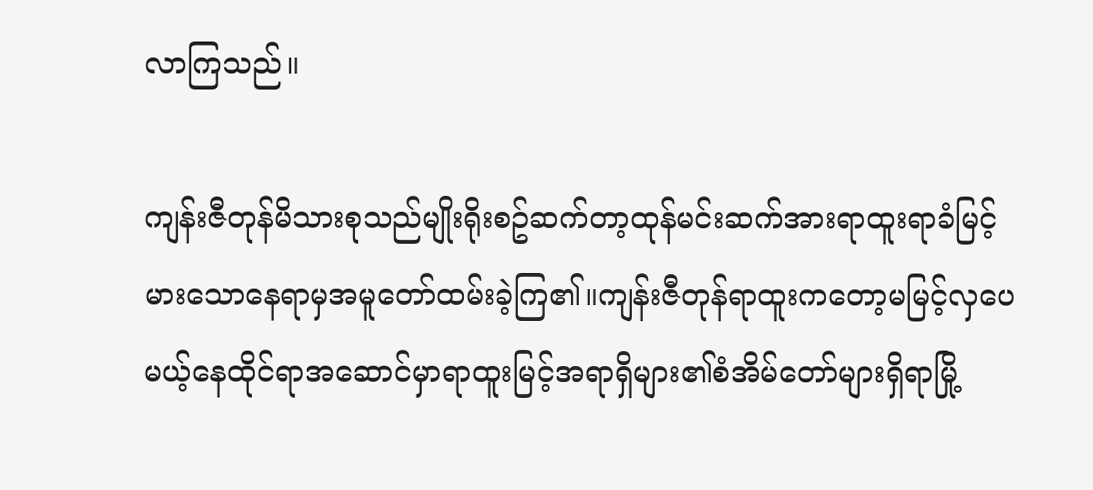လာကြသည်။

ကျန်းဇီတုန်မိသားစုသည်မျိုးရိုးစဥ်ဆက်တာ့ထုန်မင်းဆက်အားရာထူးရာခံမြင့်မားသောနေရာမှအမူတော်ထမ်းခဲ့ကြ၏။ကျန်းဇီတုန်ရာထူးကတော့မမြင့်လှပေမယ့်နေထိုင်ရာအဆောင်မှာရာထူးမြင့်အရာရှိများ၏စံအိမ်တော်များရှိရာမြို့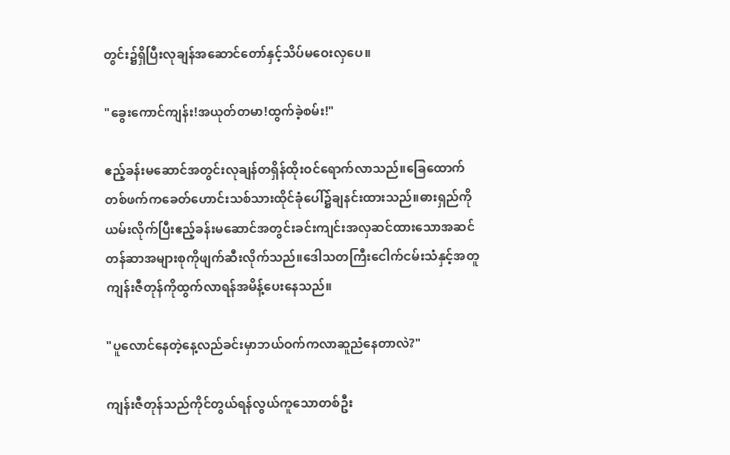တွင်း၌ရှိပြီးလုချန်အဆောင်တော်နှင့်သိပ်မဝေးလှပေ။

"ခွေးကောင်ကျန်း!အယုတ်တမာ!ထွက်ခဲ့စမ်း!"

ဧည့်ခန်းမဆောင်အတွင်းလုချန်တရှိန်ထိုးဝင်ရောက်လာသည်။ခြေထောက်တစ်ဖက်ကခေတ်ဟောင်းသစ်သားထိုင်ခုံပေါ်၌ချနင်းထားသည်။ဓားရှည်ကိုယမ်းလိုက်ပြီးဧည့်ခန်းမဆောင်အတွင်းခင်းကျင်းအလှဆင်ထားသောအဆင်တန်ဆာအများစုကိုဖျက်ဆီးလိုက်သည်။ဒေါသတကြီးငေါက်ငမ်းသံနှင့်အတူကျန်းဇီတုန်ကိုထွက်လာရန်အမိန့်ပေးနေသည်။

"ပူလောင်နေတဲ့နေ့လည်ခင်းမှာဘယ်ဝက်ကလာဆူညံနေတာလဲ?"

ကျန်းဇီတုန်သည်ကိုင်တွယ်ရန်လွယ်ကူသောတစ်ဦး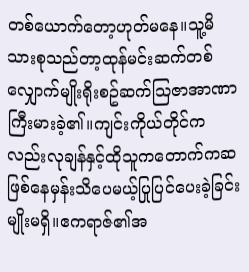တစ်ယောက်တော့ဟုတ်မနေ။သူ့မိသားစုသည်တာ့ထုန်မင်းဆက်တစ်လျှောက်မျိုးရိုးစဥ်ဆက်သြဇာအာဏာကြီးမားခဲ့၏။ကျင်းကိုယ်တိုင်ကလည်းလုချန်နှင့်ထိုသူကတောက်ကဆဖြစ်နေမှန်းသိပေမယ့်ပြုပြင်ပေးခဲ့ခြင်းမျိုးမရှိ။ဧကရာဇ်၏အ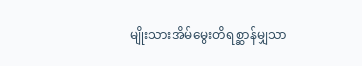မျိုးသားအိမ်မွေးတိရစ္ဆာန်မျှသာ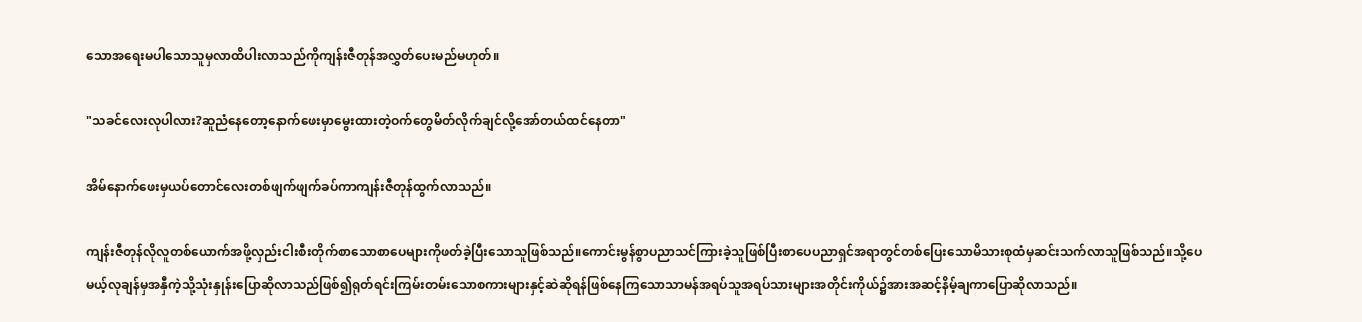သောအရေးမပါသောသူမှလာထိပါးလာသည်ကိုကျန်းဇီတုန်အလွှတ်ပေးမည်မဟုတ်။

"သခင်လေးလုပါလား?ဆူညံနေတော့နောက်ဖေးမှာမွေးထားတဲ့ဝက်တွေမိတ်လိုက်ချင်လို့အော်တယ်ထင်နေတာ"

အိမ်နောက်ဖေးမှယပ်တောင်လေးတစ်ဖျက်ဖျက်ခပ်ကာကျန်းဇီတုန်ထွက်လာသည်။

ကျန်းဇီတုန်လိုလူတစ်ယောက်အဖို့လှည်းငါးစီးတိုက်စာသောစာပေများကိုဖတ်ခဲ့ပြီးသောသူဖြစ်သည်။ကောင်းမွန်စွာပညာသင်ကြားခဲ့သူဖြစ်ပြီးစာပေပညာရှင်အရာတွင်တစ်ပြေးသောမိသားစုထံမှဆင်းသက်လာသူဖြစ်သည်။သို့ပေမယ့်လုချန်မှအနှီကဲ့သို့သုံးနှုန်းပြောဆိုလာသည်ဖြစ်၍ရုတ်ရင်းကြမ်းတမ်းသောစကားများနှင့်ဆဲဆိုရန်ဖြစ်နေကြသောသာမန်အရပ်သူအရပ်သားများအတိုင်းကိုယ်၌အားအဆင့်နိမ့်ချကာပြောဆိုလာသည်။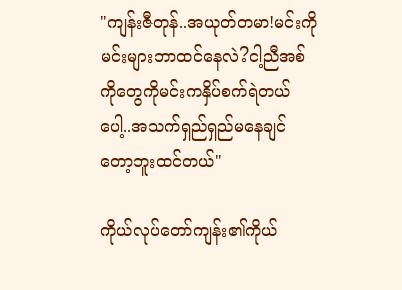"ကျန်းဇီတုန်..အယုတ်တမာ!မင်းကိုမင်းများဘာထင်နေလဲ?ငါ့ညီအစ်ကိုတွေကိုမင်းကနှိပ်စက်ရဲတယ်ပေါ့..အသက်ရှည်ရှည်မနေချင်တော့ဘူးထင်တယ်"

ကိုယ်လုပ်တော်ကျန်း၏ကိုယ်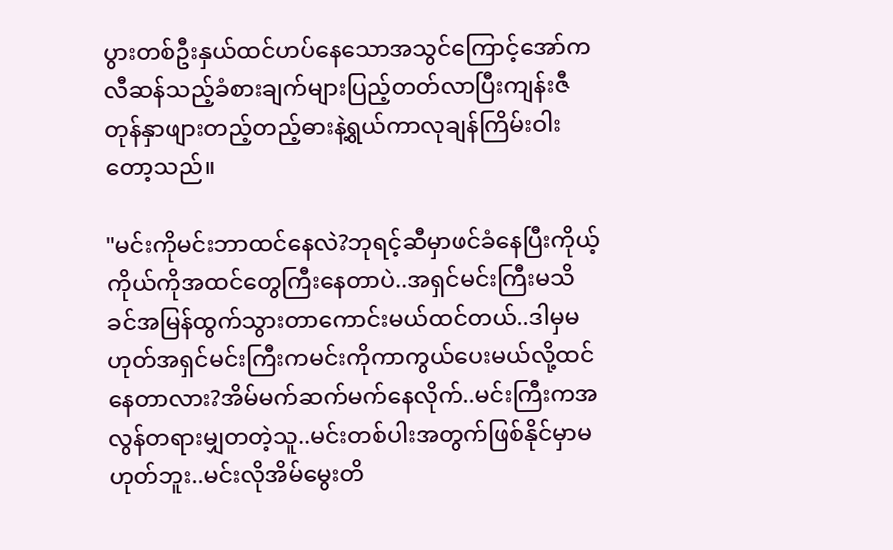ပွားတစ်ဦးနှယ်ထင်ဟပ်နေသောအသွင်ကြောင့်အော်ကလီဆန်သည့်ခံစားချက်များပြည့်တတ်လာပြီးကျန်းဇီတုန်နှာဖျားတည့်တည့်ဓားနဲ့ရွယ်ကာလုချန်ကြိမ်းဝါးတော့သည်။

"မင်းကိုမင်းဘာထင်နေလဲ?ဘုရင့်ဆီမှာဖင်ခံနေပြီးကိုယ့်ကိုယ်ကိုအထင်တွေကြီးနေတာပဲ..အရှင်မင်းကြီးမသိခင်အမြန်ထွက်သွားတာကောင်းမယ်ထင်တယ်..ဒါမှမဟုတ်အရှင်မင်းကြီးကမင်းကိုကာကွယ်ပေးမယ်လို့ထင်နေတာလား?အိမ်မက်ဆက်မက်နေလိုက်..မင်းကြီးကအလွန်တရားမျှတတဲ့သူ..မင်းတစ်ပါးအတွက်ဖြစ်နိုင်မှာမဟုတ်ဘူး..မင်းလိုအိမ်မွေးတိ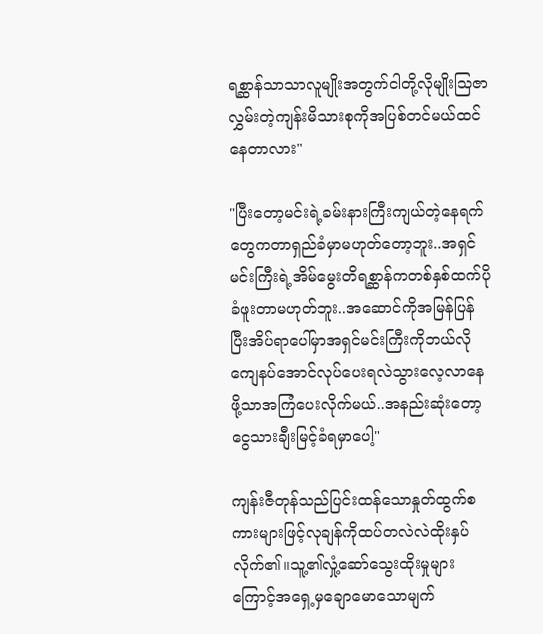ရစ္ဆာန်သာသာလူမျိုးအတွက်ငါတို့လိုမျိုးသြဇာလွှမ်းတဲ့ကျန်းမိသားစုကိုအပြစ်တင်မယ်ထင်နေတာလား"

"ပြီးတော့မင်းရဲ့ခမ်းနားကြီးကျယ်တဲ့နေရက်တွေကတာရှည်ခံမှာမဟုတ်တော့ဘူး..အရှင်မင်းကြီးရဲ့အိမ်မွေးတိရစ္ဆာန်ကတစ်နှစ်ထက်ပိုခံဖူးတာမဟုတ်ဘူး..အဆောင်ကိုအမြန်ပြန်ပြီးအိပ်ရာပေါ်မှာအရှင်မင်းကြီးကိုဘယ်လိုကျေနပ်အောင်လုပ်ပေးရလဲသွားလေ့လာနေဖို့သာအကြံပေးလိုက်မယ်..အနည်းဆုံးတော့ငွေသားချီးမြင့်ခံရမှာပေါ့"

ကျန်းဇီတုန်သည်ပြင်းထန်သောနှုတ်ထွက်စကားများဖြင့်လုချန်ကိုထပ်တလဲလဲထိုးနှပ်လိုက်၏။သူ့၏လှုံ့ဆော်သွေးထိုးမှုများကြောင့်အရှေ့မှချောမောသောမျက်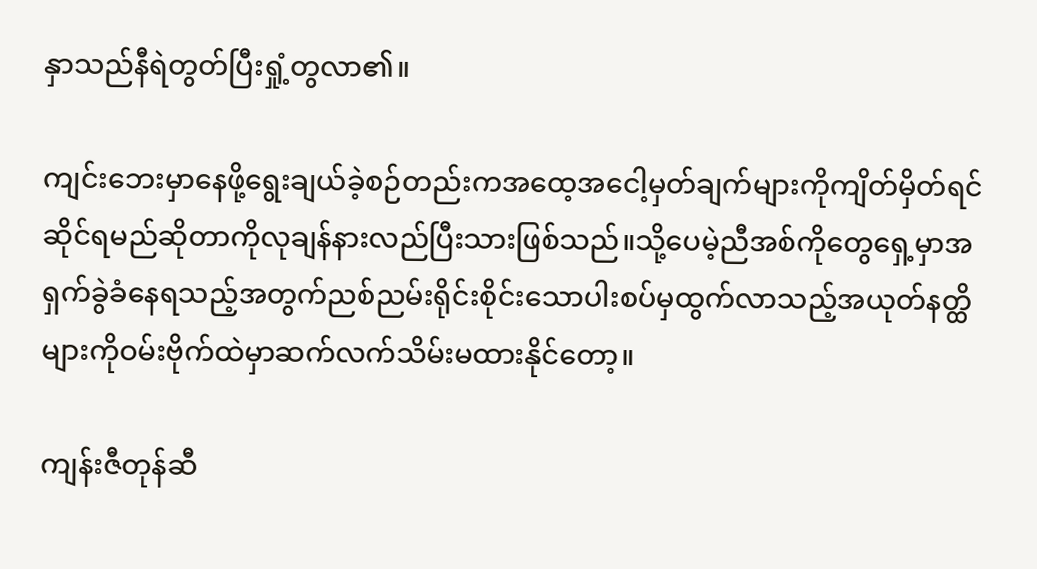နှာသည်နီရဲတွတ်ပြီးရှုံ့တွလာ၏။

ကျင်းဘေးမှာနေဖို့ရွေးချယ်ခဲ့စဉ်တည်းကအထေ့အငေါ့မှတ်ချက်များကိုကျိတ်မှိတ်ရင်ဆိုင်ရမည်ဆိုတာကိုလုချန်နားလည်ပြီးသားဖြစ်သည်။သို့ပေမဲ့ညီအစ်ကိုတွေရှေ့မှာအရှက်ခွဲခံနေရသည့်အတွက်ညစ်ညမ်းရိုင်းစိုင်းသောပါးစပ်မှထွက်လာသည့်အယုတ်နတ္ထိများကိုဝမ်းဗိုက်ထဲမှာဆက်လက်သိမ်းမထားနိုင်တော့။

ကျန်းဇီတုန်ဆီ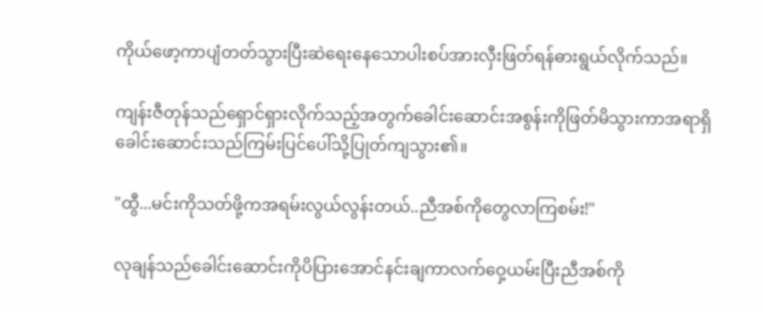ကိုယ်ဖော့ကာပျံတတ်သွားပြီးဆဲရေးနေသောပါးစပ်အားလှီးဖြတ်ရန်ဓားရွယ်လိုက်သည်။

ကျန်းဇီတုန်သည်ရှောင်ရှားလိုက်သည့်အတွက်ခေါင်းဆောင်းအစွန်းကိုဖြတ်မိသွားကာအရာရှိခေါင်းဆောင်းသည်ကြမ်းပြင်ပေါ်သို့ပြုတ်ကျသွား၏။

"ထွီ...မင်းကိုသတ်ဖို့ကအရမ်းလွယ်လွန်းတယ်..ညီအစ်ကိုတွေလာကြစမ်း!"

လုချန်သည်ခေါင်းဆောင်းကိုပိပြားအောင်နင်းချကာလက်ဝှေ့ယမ်းပြီးညီအစ်ကို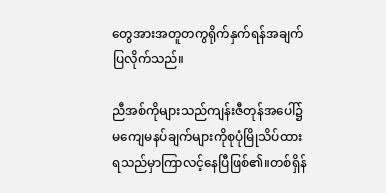တွေအားအတူတကွရိုက်နှက်ရန်အချက်ပြလိုက်သည်။

ညီအစ်ကိုများသည်ကျန်းဇီတုန်အပေါ်၌မကျေမနပ်ချက်များကိုစုပုံမြိုသိပ်ထားရသည်မှာကြာလင့်နေပြီဖြစ်၏။တစ်ရှိန်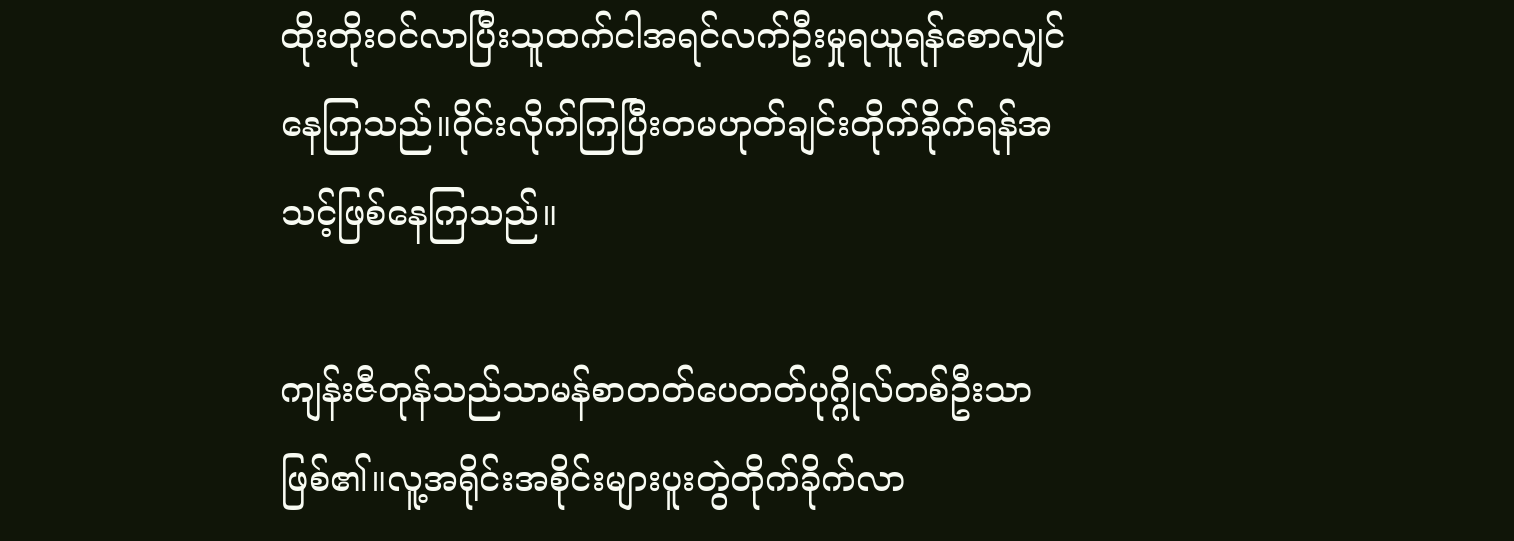ထိုးတိုးဝင်လာပြီးသူထက်ငါအရင်လက်ဦးမှုရယူရန်စောလျှင်နေကြသည်။ဝိုင်းလိုက်ကြပြီးတမဟုတ်ချင်းတိုက်ခိုက်ရန်အသင့်ဖြစ်နေကြသည်။

ကျန်းဇီတုန်သည်သာမန်စာတတ်ပေတတ်ပုဂ္ဂိုလ်တစ်ဦးသာဖြစ်၏။လူ့အရိုင်းအစိုင်းများပူးတွဲတိုက်ခိုက်လာ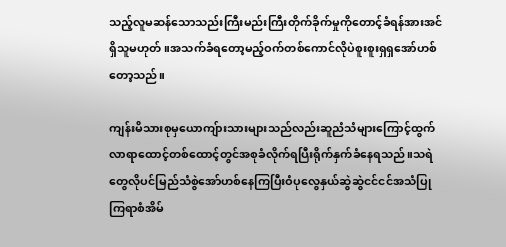သည့်လူမဆန်သောသည်းကြီးမည်းကြီးတိုက်ခိုက်မှုကိုတောင့်ခံရန်အားအင်ရှိသူမဟုတ်။အသက်ခံရတော့မည့်ဝက်တစ်ကောင်လိုပဲစူးစူးရှရှအော်ဟစ်တော့သည်။

ကျန်းမိသားစုမှယောကျ်ားသားများသည်လည်းဆူညံသံများကြောင့်ထွက်လာရာထောင့်တစ်ထောင့်တွင်အစုခံလိုက်ရပြီးရိုက်နှက်ခံနေရသည်။သရဲတွေလိုပင်မြည်သံစွဲအော်ဟစ်နေကြပြီးဝံပုလွေနှယ်ဆွဲဆွဲငင်ငင်အသံပြုကြရာစံအိမ်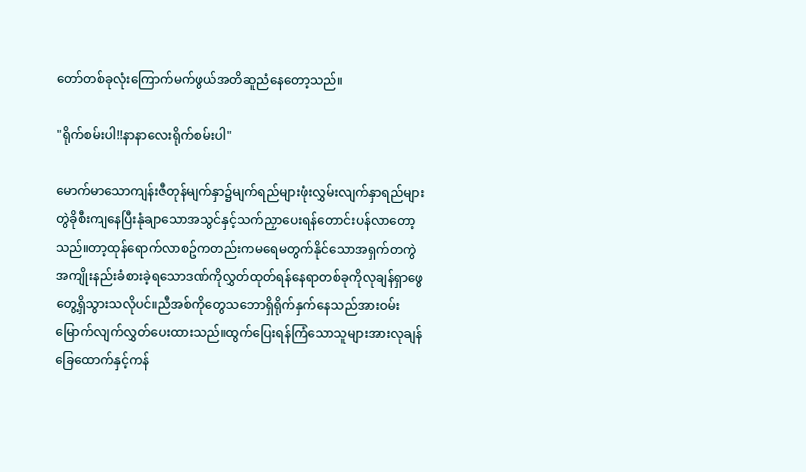တော်တစ်ခုလုံးကြောက်မက်ဖွယ်အတိဆူညံနေတော့သည်။

"ရိုက်စမ်းပါ!!နာနာလေးရိုက်စမ်းပါ"

မောက်မာသောကျန်းဇီတုန်မျက်နှာ၌မျက်ရည်များဖုံးလွှမ်းလျက်နှာရည်များတွဲခိုစီးကျနေပြီးနုံချာသောအသွင်နှင့်သက်ညှာပေးရန်တောင်းပန်လာတော့သည်။တာ့ထုန်ရောက်လာစဥ်ကတည်းကမရေမတွက်နိုင်သောအရှက်တကွဲအကျိုးနည်းခံစားခဲ့ရသောဒဏ်ကိုလွှတ်ထုတ်ရန်နေရာတစ်ခုကိုလုချန်ရှာဖွေတွေ့ရှိသွားသလိုပင်။ညီအစ်ကိုတွေသဘောရှိရိုက်နှက်နေသည်အားဝမ်းမြောက်လျက်လွှတ်ပေးထားသည်။ထွက်ပြေးရန်ကြံသောသူများအားလုချန်ခြေထောက်နှင့်ကန်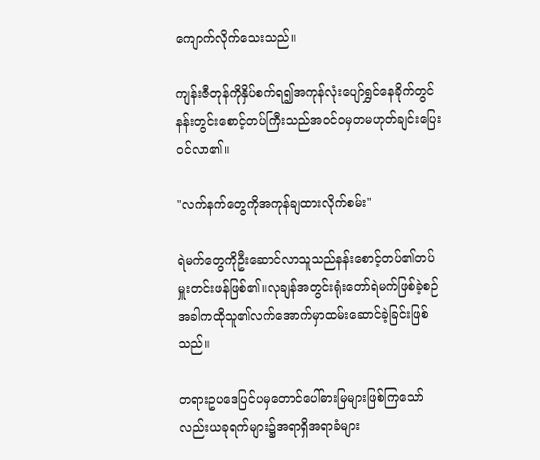ကျောက်လိုက်သေးသည်။

ကျန်းဇီတုန်ကိုနှိပ်စက်ရ၍အကုန်လုံးပျော်ရွှင်နေခိုက်တွင်နန်းတွင်းစောင့်တပ်ကြီးသည်အဝင်ဝမှတမဟုတ်ချင်းပြေးဝင်လာ၏။

"လက်နက်တွေကိုအကုန်ချထားလိုက်စမ်း"

ရဲမက်တွေကိုဦးဆောင်လာသူသည်နန်းစောင့်တပ်၏တပ်မှူးတင်းဖန်ဖြစ်၏။လုချန်အတွင်းရုံးတော်ရဲမက်ဖြစ်ခဲ့စဉ်အခါကထိုသူ၏လက်အောက်မှာထမ်းဆောင်ခဲ့ခြင်းဖြစ်သည်။

တရားဥပဒေပြင်ပမှတောင်ပေါ်ဓားမြများဖြစ်ကြသော်လည်းယခုရက်များ၌အရာရှိအရာခံများ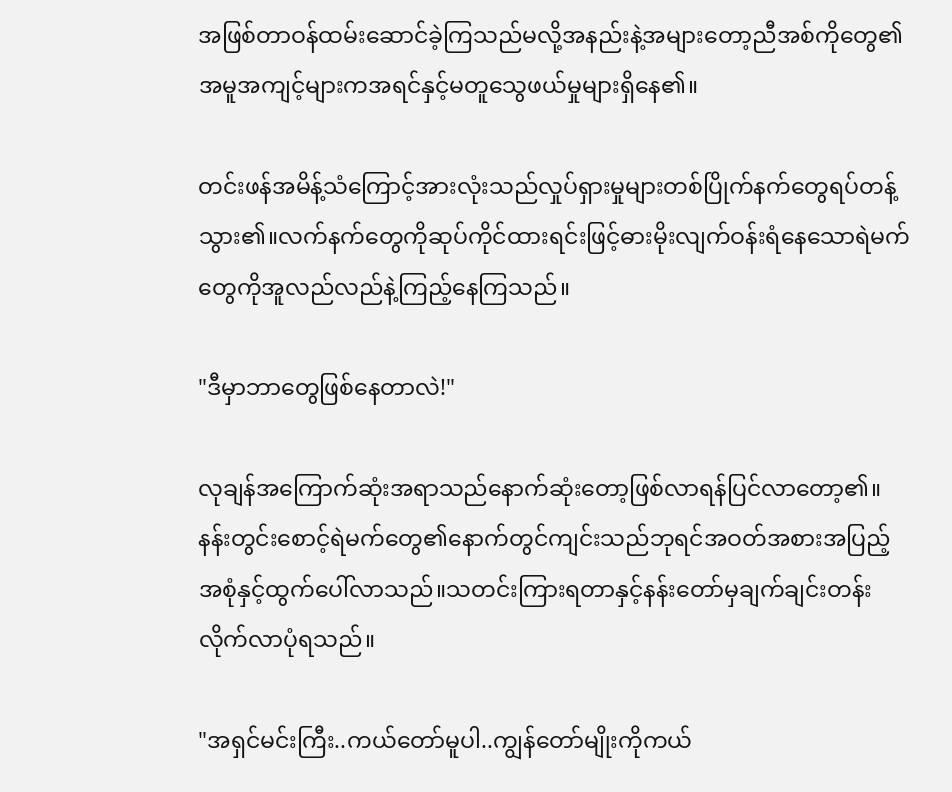အဖြစ်တာဝန်ထမ်းဆောင်ခဲ့ကြသည်မလို့အနည်းနဲ့အများတော့ညီအစ်ကိုတွေ၏အမူအကျင့်များကအရင်နှင့်မတူသွေဖယ်မှုများရှိနေ၏။

တင်းဖန်အမိန့်သံကြောင့်အားလုံးသည်လှုပ်ရှားမှုများတစ်ပြိုက်နက်တွေရပ်တန့်သွား၏။လက်နက်တွေကိုဆုပ်ကိုင်ထားရင်းဖြင့်ဓားမိုးလျက်ဝန်းရံနေသောရဲမက်တွေကိုအူလည်လည်နဲ့ကြည့်နေကြသည်။

"ဒီမှာဘာတွေဖြစ်နေတာလဲ!"

လုချန်အကြောက်ဆုံးအရာသည်နောက်ဆုံးတော့ဖြစ်လာရန်ပြင်လာတော့၏။နန်းတွင်းစောင့်ရဲမက်တွေ၏နောက်တွင်ကျင်းသည်ဘုရင်အဝတ်အစားအပြည့်အစုံနှင့်ထွက်ပေါ်လာသည်။သတင်းကြားရတာနှင့်နန်းတော်မှချက်ချင်းတန်းလိုက်လာပုံရသည်။

"အရှင်မင်းကြီး..ကယ်တော်မူပါ..ကျွန်တော်မျိုးကိုကယ်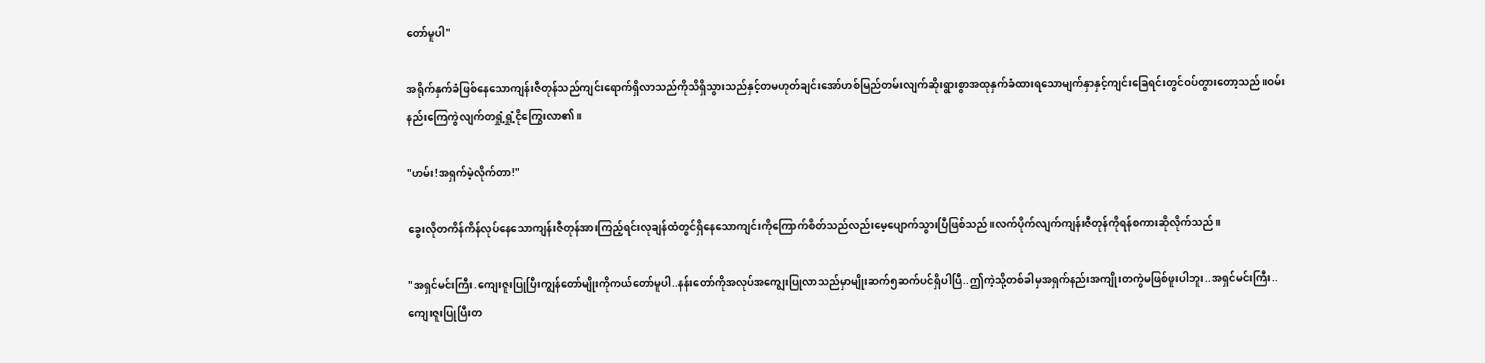တော်မူပါ"

အရိုက်နှက်ခံဖြစ်နေသောကျန်းဇီတုန်သည်ကျင်းရောက်ရှိလာသည်ကိုသိရှိသွားသည်နှင့်တမဟုတ်ချင်းအော်ဟစ်မြည်တမ်းလျက်ဆိုးရွားစွာအထုနှက်ခံထားရသောမျက်နှာနှင့်ကျင်းခြေရင်းတွင်ဝပ်တွားတော့သည်။ဝမ်းနည်းကြေကွဲလျက်တရှုံ့ရှုံ့ငိုကြွေးလာ၏။

"ဟမ်း!အရှက်မဲ့လိုက်တာ!"

ခွေးလိုတကိန်ကိန်လုပ်နေသောကျန်းဇီတုန်အားကြည့်ရင်းလုချန်ထံတွင်ရှိနေသောကျင်းကိုကြောက်စိတ်သည်လည်းမေ့ပျောက်သွားပြီဖြစ်သည်။လက်ပိုက်လျက်ကျန်းဇီတုန်ကိုရန်စကားဆိုလိုက်သည်။

"အရှင်မင်းကြီး.ကျေးဇူးပြုပြီးကျွန်တော်မျိုးကိုကယ်တော်မူပါ..နန်းတော်ကိုအလုပ်အကျွေးပြုလာသည်မှာမျိုးဆက်၅ဆက်ပင်ရှိပါပြီ..ဤကဲ့သို့တစ်ခါမှအရှက်နည်းအကျိုးတကွဲမဖြစ်ဖူးပါဘူး..အရှင်မင်းကြီး..ကျေးဇူးပြုပြီးတ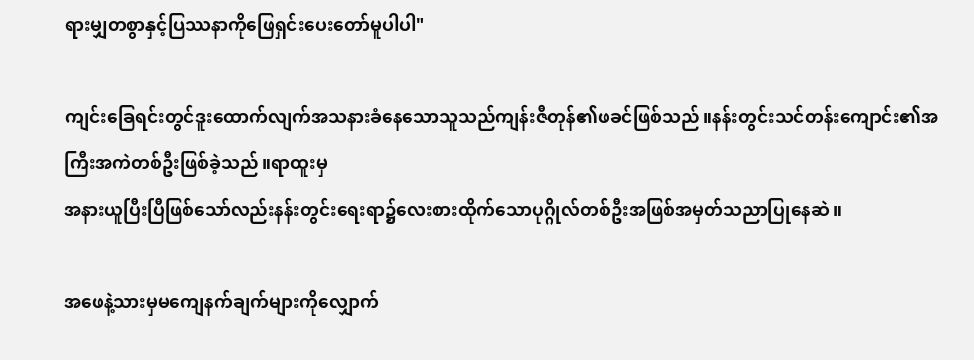ရားမျှတစွာနှင့်ပြဿနာကိုဖြေရှင်းပေးတော်မူပါပါ"

ကျင်းခြေရင်းတွင်ဒူးထောက်လျက်အသနားခံနေသောသူသည်ကျန်းဇီတုန်၏ဖခင်ဖြစ်သည်။နန်းတွင်းသင်တန်းကျောင်း၏အကြီးအကဲတစ်ဦးဖြစ်ခဲ့သည်။ရာထူးမှ
အနားယူပြီးပြီဖြစ်သော်လည်းနန်းတွင်းရေးရာ၌လေးစားထိုက်သောပုဂ္ဂိုလ်တစ်ဦးအဖြစ်အမှတ်သညာပြုနေဆဲ။

အဖေနဲ့သားမှမကျေနက်ချက်များကိုလျှောက်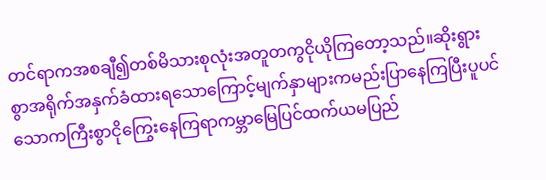တင်ရာကအစချီ၍တစ်မိသားစုလုံးအတူတကွငိုယိုကြတော့သည်။ဆိုးရွားစွာအရိုက်အနှက်ခံထားရသောကြောင့်မျက်နှာများကမည်းပြာနေကြပြီးပူပင်သောကကြီးစွာငိုကြွေးနေကြရာကမ္ဘာမြေပြင်ထက်ယမပြည်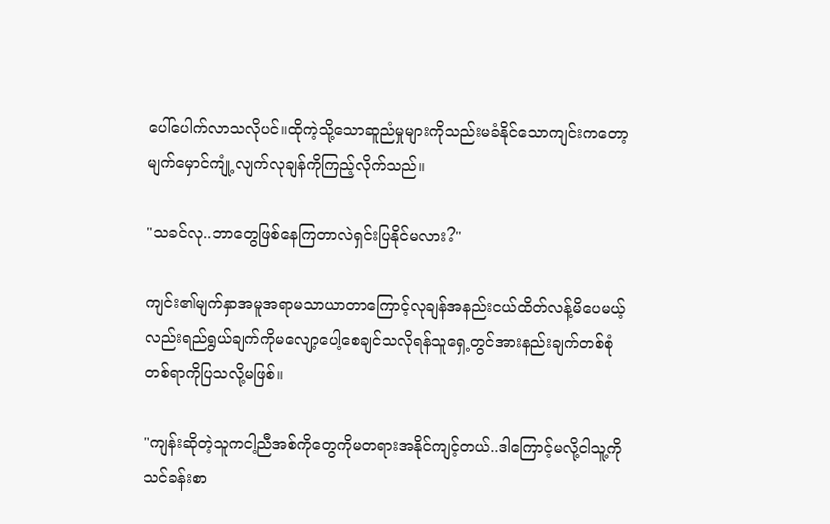ပေါ်ပေါက်လာသလိုပင်။ထိုကဲ့သို့သောဆူညံမှုများကိုသည်းမခံနိုင်သောကျင်းကတော့မျက်မှောင်ကျုံ့လျက်လုချန်ကိုကြည့်လိုက်သည်။

"သခင်လု..ဘာတွေဖြစ်နေကြတာလဲရှင်းပြနိုင်မလား?"

ကျင်း၏မျက်နှာအမူအရာမသာယာတာကြောင့်လုချန်အနည်းငယ်ထိတ်လန့်မိပေမယ့်လည်းရည်ရွယ်ချက်ကိုမလျော့ပေါ့စေချင်သလိုရန်သူရှေ့တွင်အားနည်းချက်တစ်စုံတစ်ရာကိုပြသလို့မဖြစ်။

"ကျန်းဆိုတဲ့သူကငါ့ညီအစ်ကိုတွေကိုမတရားအနိုင်ကျင့်တယ်..ဒါကြောင့်မလို့ငါသူ့ကိုသင်ခန်းစာ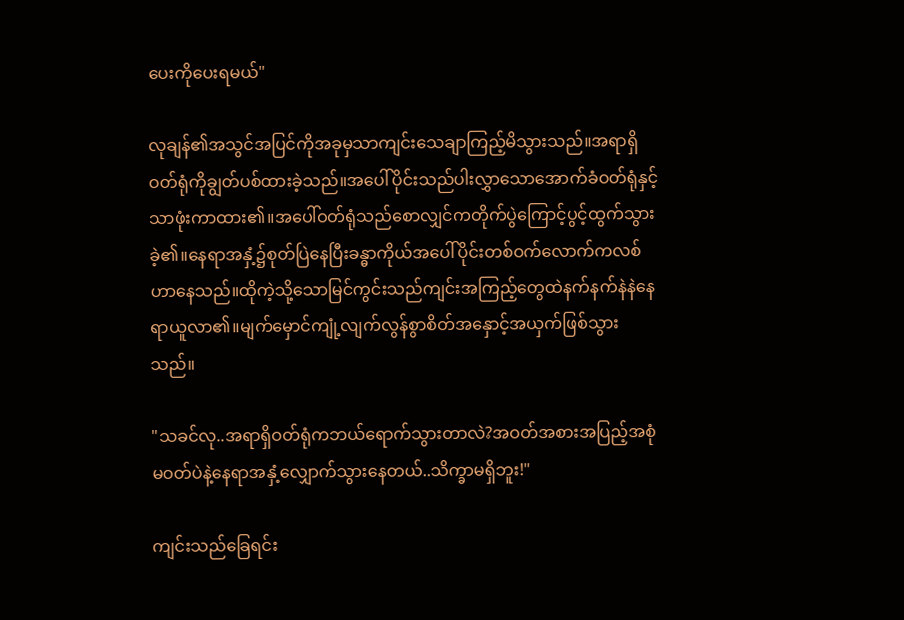ပေးကိုပေးရမယ်"

လုချန်၏အသွင်အပြင်ကိုအခုမှသာကျင်းသေချာကြည့်မိသွားသည်။အရာရှိဝတ်ရုံကိုချွတ်ပစ်ထားခဲ့သည်။အပေါ်ပိုင်းသည်ပါးလွှာသောအောက်ခံဝတ်ရုံနှင့်သာဖုံးကာထား၏။အပေါ်ဝတ်ရုံသည်စောလျှင်ကတိုက်ပွဲကြောင့်ပွင့်ထွက်သွားခဲ့၏။နေရာအနှံ့၌စုတ်ပြဲနေပြီးခန္ဓာကိုယ်အပေါ်ပိုင်းတစ်ဝက်လောက်ကလစ်ဟာနေသည်။ထိုကဲ့သို့သောမြင်ကွင်းသည်ကျင်းအကြည့်တွေထဲနက်နက်နဲနဲနေရာယူလာ၏။မျက်မှောင်ကျုံ့လျက်လွန်စွာစိတ်အနှောင့်အယှက်ဖြစ်သွားသည်။

"သခင်လု..အရာရှိဝတ်ရုံကဘယ်ရောက်သွားတာလဲ?အဝတ်အစားအပြည့်အစုံမဝတ်ပဲနဲ့နေရာအနှံ့လျှောက်သွားနေတယ်..သိက္ခာမရှိဘူး!"

ကျင်းသည်ခြေရင်း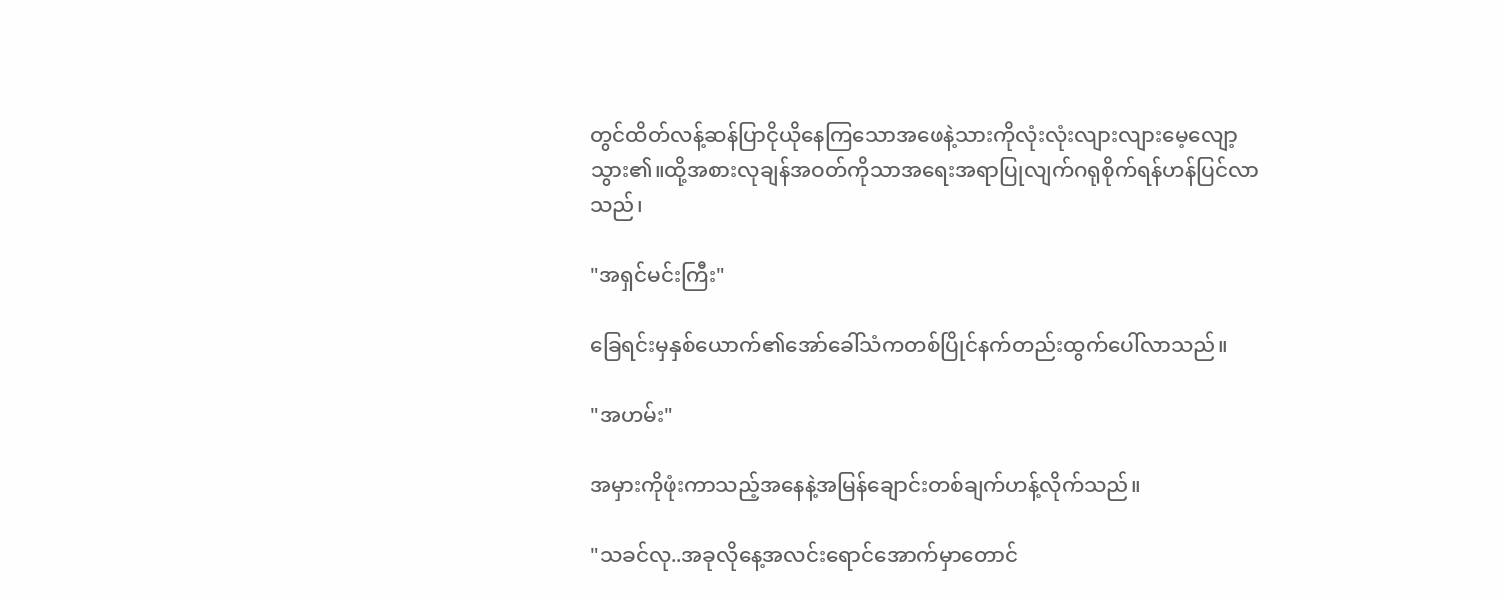တွင်ထိတ်လန့်ဆန်ပြာငိုယိုနေကြသောအဖေနဲ့သားကိုလုံးလုံးလျားလျားမေ့လျော့သွား၏။ထို့အစားလုချန်အဝတ်ကိုသာအရေးအရာပြုလျက်ဂရုစိုက်ရန်ဟန်ပြင်လာသည်၊

"အရှင်မင်းကြီး"

ခြေရင်းမှနှစ်ယောက်၏အော်ခေါ်သံကတစ်ပြိုင်နက်တည်းထွက်ပေါ်လာသည်။

"အဟမ်း"

အမှားကိုဖုံးကာသည့်အနေနဲ့အမြန်ချောင်းတစ်ချက်ဟန့်လိုက်သည်။

"သခင်လု..အခုလိုနေ့အလင်းရောင်အောက်မှာတောင်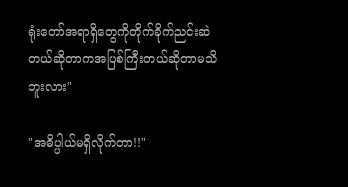ရုံးတော်အရာရှိတွေကိုတိုက်ခိုက်ညင်းဆဲတယ်ဆိုတာကအပြစ်ကြီးတယ်ဆိုတာမသိဘူးလား"

"အဓိပ္ပါယ်မရှိလိုက်တာ!!"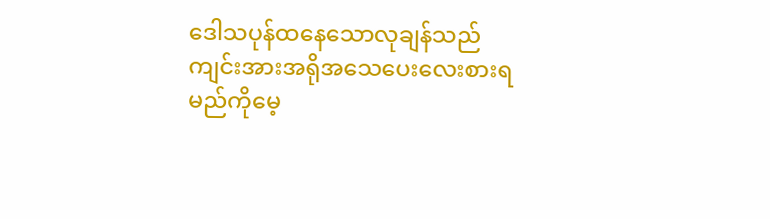ဒေါသပုန်ထနေသောလုချန်သည်ကျင်းအားအရိုအသေပေးလေးစားရမည်ကိုမေ့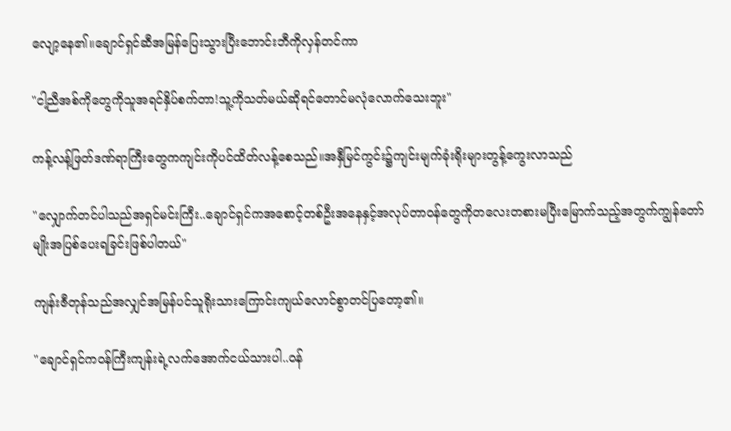လျော့နေ၏။ချောင်ရှင်ဆီအမြန်ပြေးသွားပြီးဘောင်းဘီကိုလှန်တင်ကာ

"ငါ့ညီအစ်ကိုတွေကိုသူအရင်နှိပ်စက်တာ!သူ့ကိုသတ်မယ်ဆိုရင်တောင်မလုံလောက်သေးဘူး"

ကန့်လန့်ဖြတ်ဒဏ်ရာကြီးတွေကကျင်းကိုပင်ထိတ်လန့်စေသည်။အနှီမြင်ကွင်း၌ကျင်းမျက်ခုံးရိုးများတွန့်ကွေးလာသည်

"လျှောက်တင်ပါသည်အရှင်မင်းကြီး..ချောင်ရှင်ကအစောင့်တစ်ဦးအနေနှင့်အလုပ်တာဝန်တွေကိုတလေးတစားမပြီးမြောက်သည့်အတွက်ကျွန်တော်မျိုးအပြစ်ပေးရခြင်းဖြစ်ပါတယ်"

ကျန်းဇီတုန်သည်အလျှင်အမြန်ပင်သူရိုးသားကြောင်းကျယ်လောင်စွာတင်ပြတော့၏။

"ချောင်ရှင်ကဝန်ကြီးကျန်းရဲ့လက်အောက်ငယ်သားပါ..ဝန်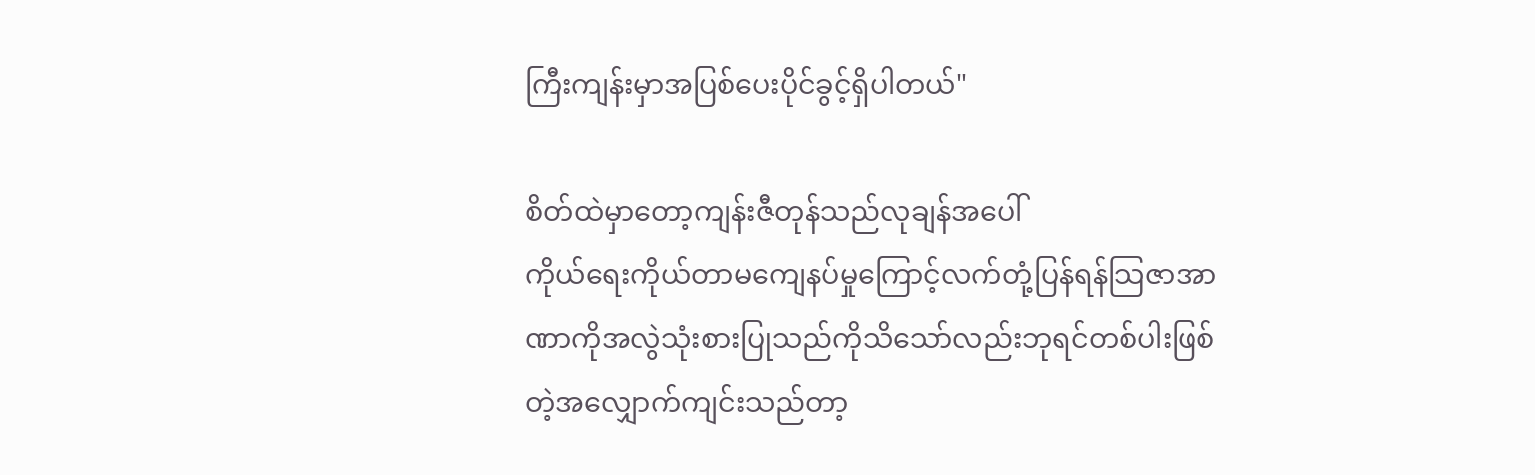ကြီးကျန်းမှာအပြစ်ပေးပိုင်ခွင့်ရှိပါတယ်"

စိတ်ထဲမှာတော့ကျန်းဇီတုန်သည်လုချန်အပေါ်
ကိုယ်ရေးကိုယ်တာမကျေနပ်မှုကြောင့်လက်တုံ့ပြန်ရန်သြဇာအာဏာကိုအလွဲသုံးစားပြုသည်ကိုသိသော်လည်းဘုရင်တစ်ပါးဖြစ်တဲ့အလျှောက်ကျင်းသည်တာ့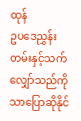ထုန်
ဥပဒေညွှန်းတမ်းနှင့်သက်လျှော်သည်ကိုသာပြောဆိုနိုင်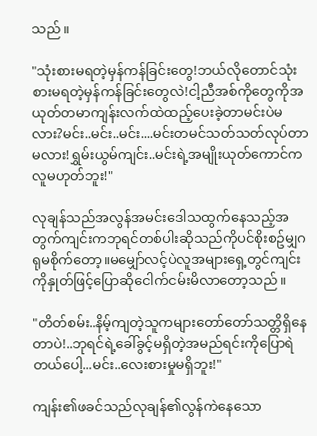သည်။

"သုံးစားမရတဲ့မှန်ကန်ခြင်းတွေ!ဘယ်လိုတောင်သုံးစားမရတဲ့မှန်ကန်ခြင်းတွေလဲ!ငါ့ညီအစ်ကိုတွေကိုအယုတ်တမာကျန်းလက်ထဲထည့်ပေးခဲ့တာမင်းပဲမလား?မင်း..မင်း..မင်း....မင်းတမင်သတ်သတ်လုပ်တာမလား!ရွှမ်းယွမ်ကျင်း..မင်းရဲ့အမျိုးယုတ်ကောင်ကလူမဟုတ်ဘူး!"

လုချန်သည်အလွန်အမင်းဒေါသထွက်နေသည့်အတွက်ကျင်းကဘုရင်တစ်ပါးဆိုသည်ကိုပင်စိုးစဥ်မျှဂရုမစိုက်တော့။မမျှော်လင့်ပဲလူအများရှေ့တွင်ကျင်းကိုနှုတ်ဖြင့်ပြောဆိုငေါက်ငမ်းမိလာတော့သည်။

"တိတ်စမ်း..နိမ့်ကျတဲ့သူကများတော်တော်သတ္တိရှိနေတာပဲ!..ဘုရင်ရဲ့ခေါ်ခွင့်မရှိတဲ့အမည်ရင်းကိုပြောရဲတယ်ပေါ့...မင်း..လေးစားမှုမရှိဘူး!"

ကျန်း၏ဖခင်သည်လုချန်၏လွန်ကဲနေသော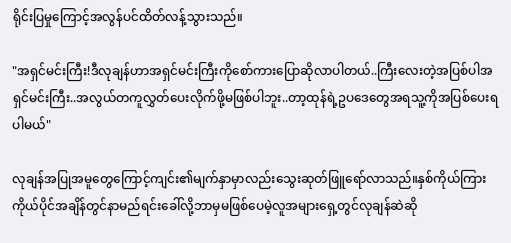ရိုင်းပြမှုကြောင့်အလွန်ပင်ထိတ်လန့်သွားသည်။

"အရှင်မင်းကြီး!ဒီလုချန်ဟာအရှင်မင်းကြီးကိုစော်ကားပြောဆိုလာပါတယ်..ကြီးလေးတဲ့အပြစ်ပါအရှင်မင်းကြီး..အလွယ်တကူလွှတ်ပေးလိုက်ဖို့မဖြစ်ပါဘူး..တာ့ထုန်ရဲ့ဥပဒေတွေအရသူ့ကိုအပြစ်ပေးရပါမယ်"

လုချန်အပြုအမူတွေကြောင့်ကျင်း၏မျက်နှာမှာလည်းသွေးဆုတ်ဖြူရော်လာသည်။နှစ်ကိုယ်ကြားကိုယ်ပိုင်အချိန်တွင်နာမည်ရင်းခေါ်လို့ဘာမှမဖြစ်ပေမဲ့လူအများရှေ့တွင်လုချန်ဆဲဆို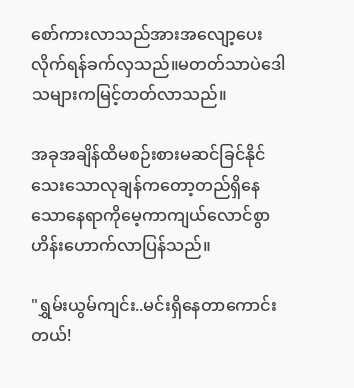စော်ကားလာသည်အားအလျော့ပေးလိုက်ရန်ခက်လှသည်။မတတ်သာပဲဒေါသများကမြင့်တတ်လာသည်။

အခုအချိန်ထိမစဉ်းစားမဆင်ခြင်နိုင်သေးသောလုချန်ကတော့တည်ရှိနေသောနေရာကိုမေ့ကာကျယ်လောင်စွာဟိန်းဟောက်လာပြန်သည်။

"ရွှမ်းယွမ်ကျင်း..မင်းရှိနေတာကောင်းတယ်!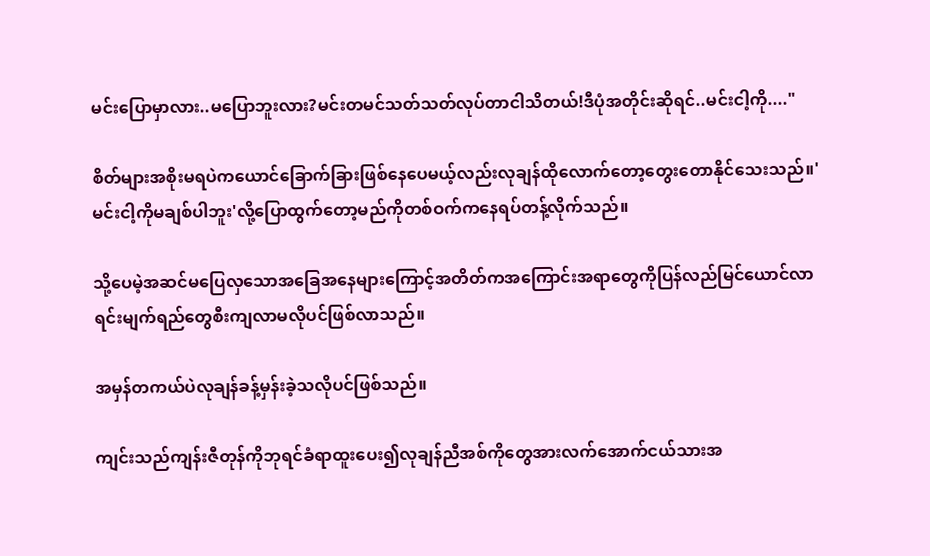မင်းပြောမှာလား..မပြောဘူးလား?မင်းတမင်သတ်သတ်လုပ်တာငါသိတယ်!ဒီပုံအတိုင်းဆိုရင်..မင်းငါ့ကို...."

စိတ်များအစိုးမရပဲကယောင်ခြောက်ခြားဖြစ်နေပေမယ့်လည်းလုချန်ထိုလောက်တော့တွေးတောနိုင်သေးသည်။'မင်းငါ့ကိုမချစ်ပါဘူး'လို့ပြောထွက်တော့မည်ကိုတစ်ဝက်ကနေရပ်တန့်လိုက်သည်။

သို့ပေမဲ့အဆင်မပြေလှသောအခြေအနေများကြောင့်အတိတ်ကအကြောင်းအရာတွေကိုပြန်လည်မြင်ယောင်လာရင်းမျက်ရည်တွေစီးကျလာမလိုပင်ဖြစ်လာသည်။

အမှန်တကယ်ပဲလုချန်ခန့်မှန်းခဲ့သလိုပင်ဖြစ်သည်။

ကျင်းသည်ကျန်းဇီတုန်ကိုဘုရင်ခံရာထူးပေး၍လုချန်ညီအစ်ကိုတွေအားလက်အောက်ငယ်သားအ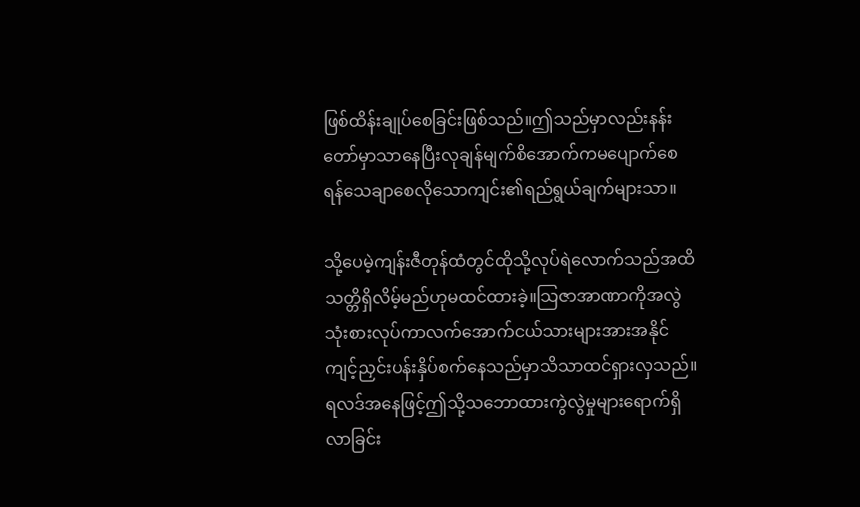ဖြစ်ထိန်းချုပ်စေခြင်းဖြစ်သည်။ဤသည်မှာလည်းနန်းတော်မှာသာနေပြီးလုချန်မျက်စိအောက်ကမပျောက်စေရန်သေချာစေလိုသောကျင်း၏ရည်ရွယ်ချက်များသာ။

သို့ပေမဲ့ကျန်းဇီတုန်ထံတွင်ထိုသို့လုပ်ရဲလောက်သည်အထိသတ္တိရှိလိမ့်မည်ဟုမထင်ထားခဲ့။သြဇာအာဏာကိုအလွဲသုံးစားလုပ်ကာလက်အောက်ငယ်သားများအားအနိုင်ကျင့်ညှင်းပန်းနှိပ်စက်နေသည်မှာသိသာထင်ရှားလှသည်။ရလဒ်အနေဖြင့်ဤသို့သဘောထားကွဲလွဲမှုများရောက်ရှိလာခြင်း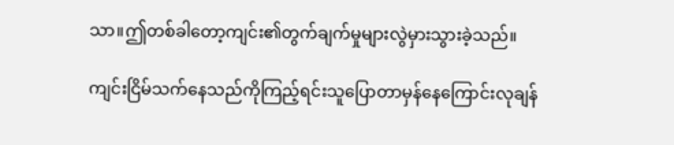သာ။ဤတစ်ခါတော့ကျင်း၏တွက်ချက်မှုများလွဲမှားသွားခဲ့သည်။

ကျင်းငြိမ်သက်နေသည်ကိုကြည့်ရင်းသူပြောတာမှန်နေကြောင်းလုချန်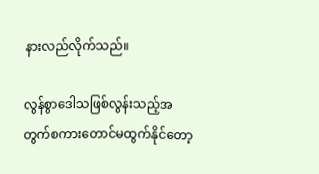နားလည်လိုက်သည်။

လွန်စွာဒေါသဖြစ်လွန်းသည့်အတွက်စကားတောင်မထွက်နိုင်တော့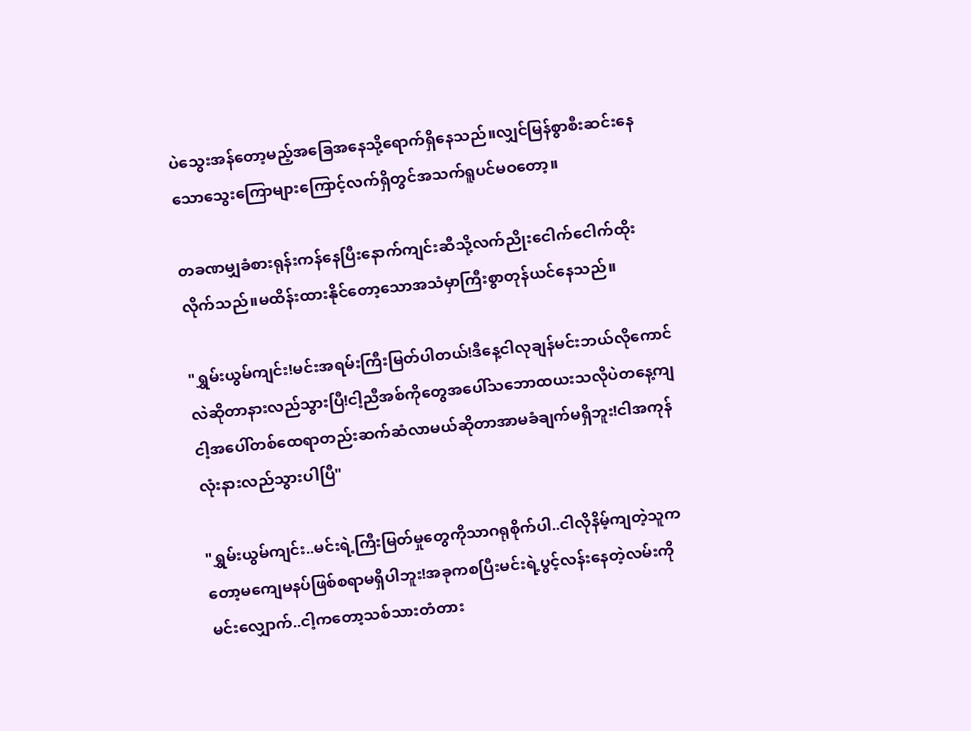ပဲသွေးအန်တော့မည့်အခြေအနေသို့ရောက်ရှိနေသည်။လျှင်မြန်စွာစီးဆင်းနေသောသွေးကြောများကြောင့်လက်ရှိတွင်အသက်ရူပင်မဝတော့။

တခဏမျှခံစားရုန်းကန်နေပြီးနောက်ကျင်းဆီသို့လက်ညိုးငေါက်ငေါက်ထိုးလိုက်သည်။မထိန်းထားနိုင်တော့သောအသံမှာကြီးစွာတုန်ယင်နေသည်။

"ရွှမ်းယွမ်ကျင်း!မင်းအရမ်းကြီးမြတ်ပါတယ်!ဒီနေ့ငါလုချန်မင်းဘယ်လိုကောင်လဲဆိုတာနားလည်သွားပြီ!ငါ့ညီအစ်ကိုတွေအပေါ်သဘောထယးသလိုပဲတနေ့ကျငါ့အပေါ်တစ်ထေရာတည်းဆက်ဆံလာမယ်ဆိုတာအာမခံချက်မရှိဘူး!ငါအကုန်လုံးနားလည်သွားပါပြီ"

"ရွှမ်းယွမ်ကျင်း..မင်းရဲ့ကြီးမြတ်မှုတွေကိုသာဂရုစိုက်ပါ..ငါလိုနိမ့်ကျတဲ့သူကတော့မကျေမနပ်ဖြစ်စရာမရှိပါဘူး!အခုကစပြီးမင်းရဲ့ပွင့်လန်းနေတဲ့လမ်းကိုမင်းလျှောက်..ငါ့ကတော့သစ်သားတံတား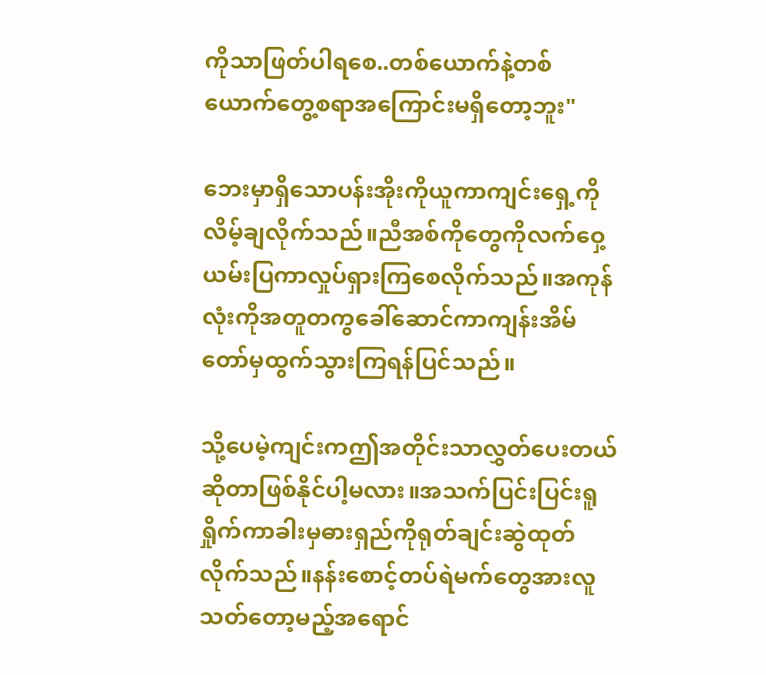ကိုသာဖြတ်ပါရစေ..တစ်ယောက်နဲ့တစ်ယောက်တွေ့စရာအကြောင်းမရှိတော့ဘူး"

ဘေးမှာရှိသောပန်းအိုးကိုယူကာကျင်းရှေ့ကိုလိမ့်ချလိုက်သည်။ညီအစ်ကိုတွေကိုလက်ဝှေ့ယမ်းပြကာလှုပ်ရှားကြစေလိုက်သည်။အကုန်လုံးကိုအတူတကွခေါ်ဆောင်ကာကျန်းအိမ်တော်မှထွက်သွားကြရန်ပြင်သည်။

သို့ပေမဲ့ကျင်းကဤအတိုင်းသာလွှတ်ပေးတယ်ဆိုတာဖြစ်နိုင်ပါ့မလား။အသက်ပြင်းပြင်းရူရှိုက်ကာခါးမှဓားရှည်ကိုရုတ်ချင်းဆွဲထုတ်လိုက်သည်။နန်းစောင့်တပ်ရဲမက်တွေအားလူသတ်တော့မည့်အရောင်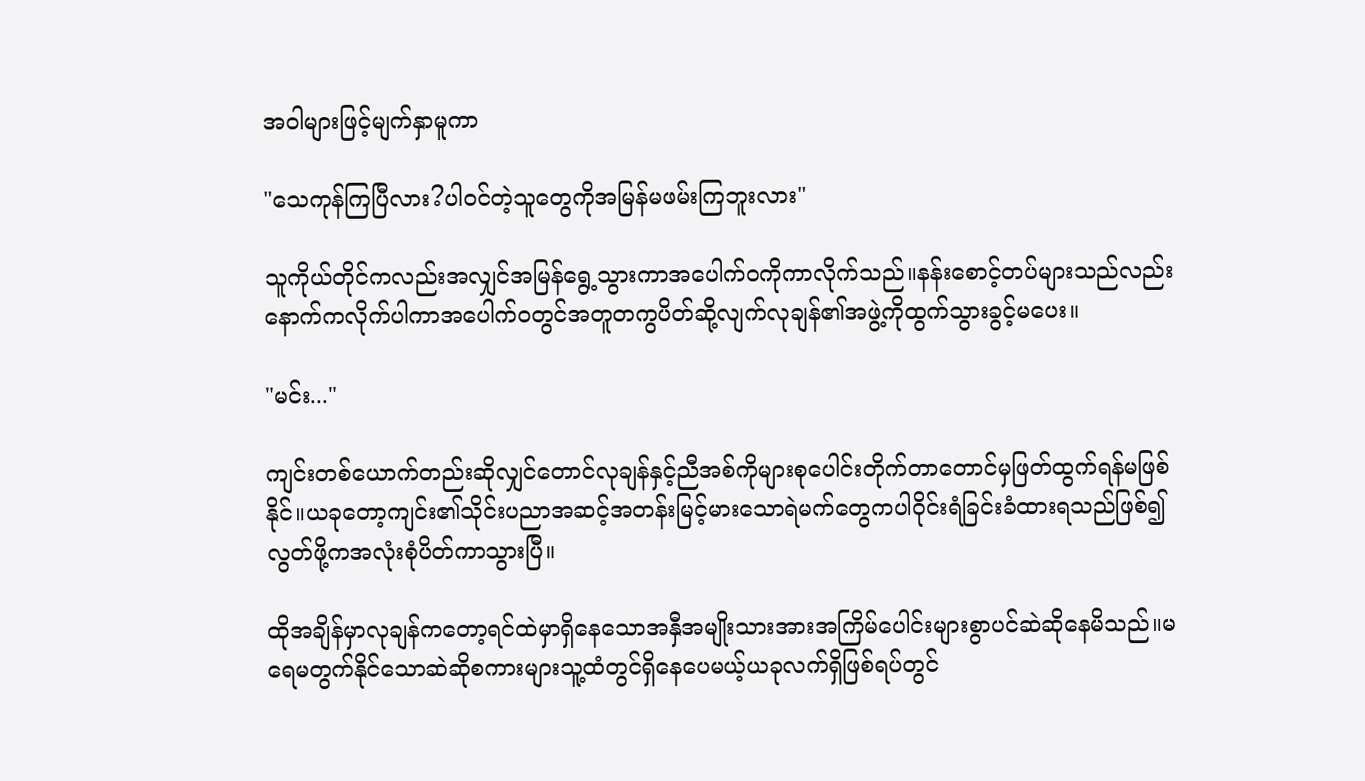အဝါများဖြင့်မျက်နှာမူကာ

"သေကုန်ကြပြီလား?ပါဝင်တဲ့သူတွေကိုအမြန်မဖမ်းကြဘူးလား"

သူကိုယ်တိုင်ကလည်းအလျှင်အမြန်ရွေ့သွားကာအပေါက်ဝကိုကာလိုက်သည်။နန်းစောင့်တပ်များသည်လည်းနောက်ကလိုက်ပါကာအပေါက်ဝတွင်အတူတကွပိတ်ဆို့လျက်လုချန်၏အဖွဲ့ကိုထွက်သွားခွင့်မပေး။

"မင်း..."

ကျင်းတစ်ယောက်တည်းဆိုလျှင်တောင်လုချန်နှင့်ညီအစ်ကိုများစုပေါင်းတိုက်တာတောင်မှဖြတ်ထွက်ရန်မဖြစ်နိုင်။ယခုတော့ကျင်း၏သိုင်းပညာအဆင့်အတန်းမြင့်မားသောရဲမက်တွေကပါဝိုင်းရံခြင်းခံထားရသည်ဖြစ်၍လွတ်ဖို့ကအလုံးစုံပိတ်ကာသွားပြီ။

ထိုအချိန်မှာလုချန်ကတော့ရင်ထဲမှာရှိနေသောအနှီအမျိုးသားအားအကြိမ်ပေါင်းများစွာပင်ဆဲဆိုနေမိသည်။မရေမတွက်နိုင်သောဆဲဆိုစကားများသူ့ထံတွင်ရှိနေပေမယ့်ယခုလက်ရှိဖြစ်ရပ်တွင်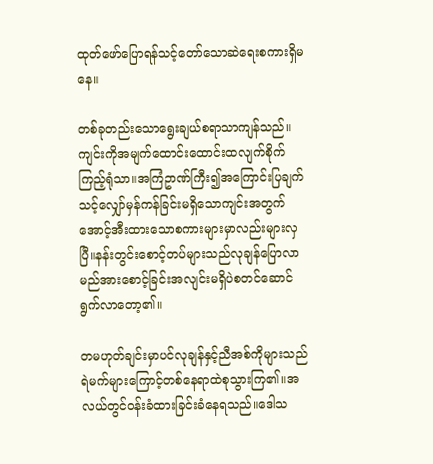ထုတ်ဖော်ပြောရန်သင့်တော်သောဆဲရေးစကားရှိမနေ။

တစ်ခုတည်းသောရွေးချယ်စရာသာကျန်သည်။ကျင်းကိုအမျက်ထောင်းထောင်းထလျက်စိုက်ကြည့်ရုံသာ။အကြံဥာဏ်ကြီး၍အကြောင်းပြချက်သင့်လျှော်မှန်ကန်ခြင်းမရှိသောကျင်းအတွက်အောင့်အီးထားသောစကားများမှာလည်းများလှပြီ။နန်းတွင်းစောင့်တပ်များသည်လုချန်ပြောလာမည်အားစောင့်ခြင်းအလျင်းမရှိပဲစတင်ဆောင်ရွက်လာတော့၏။

တမဟုတ်ချင်းမှာပင်လုချန်နှင့်ညီအစ်ကိုများသည်ရဲမက်များကြောင့်တစ်နေရာထဲစုသွားကြ၏။အလယ်တွင်ဝန်းခံထားခြင်းခံနေရသည်။ဒေါသ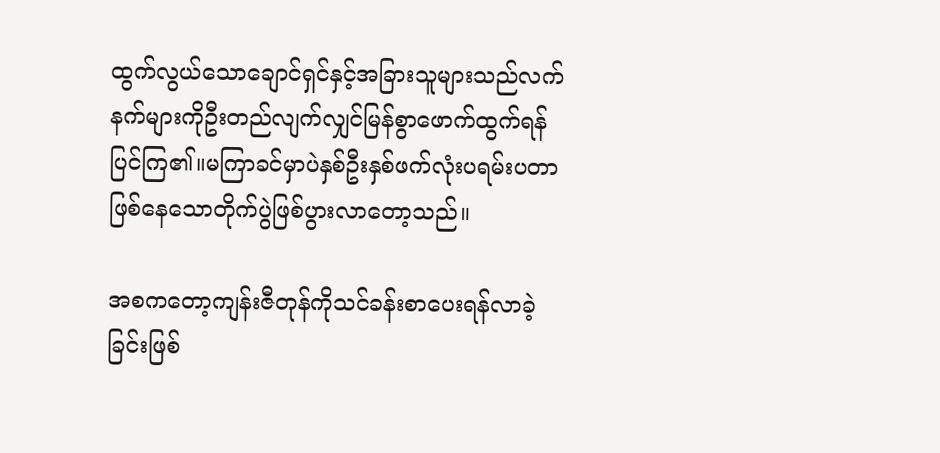ထွက်လွယ်သောချောင်ရှင်နှင့်အခြားသူများသည်လက်နက်များကိုဦးတည်လျက်လျှင်မြန်စွာဖောက်ထွက်ရန်ပြင်ကြ၏။မကြာခင်မှာပဲနှစ်ဦးနှစ်ဖက်လုံးပရမ်းပတာဖြစ်နေသောတိုက်ပွဲဖြစ်ပွားလာတော့သည်။

အစကတော့ကျန်းဇီတုန်ကိုသင်ခန်းစာပေးရန်လာခဲ့ခြင်းဖြစ်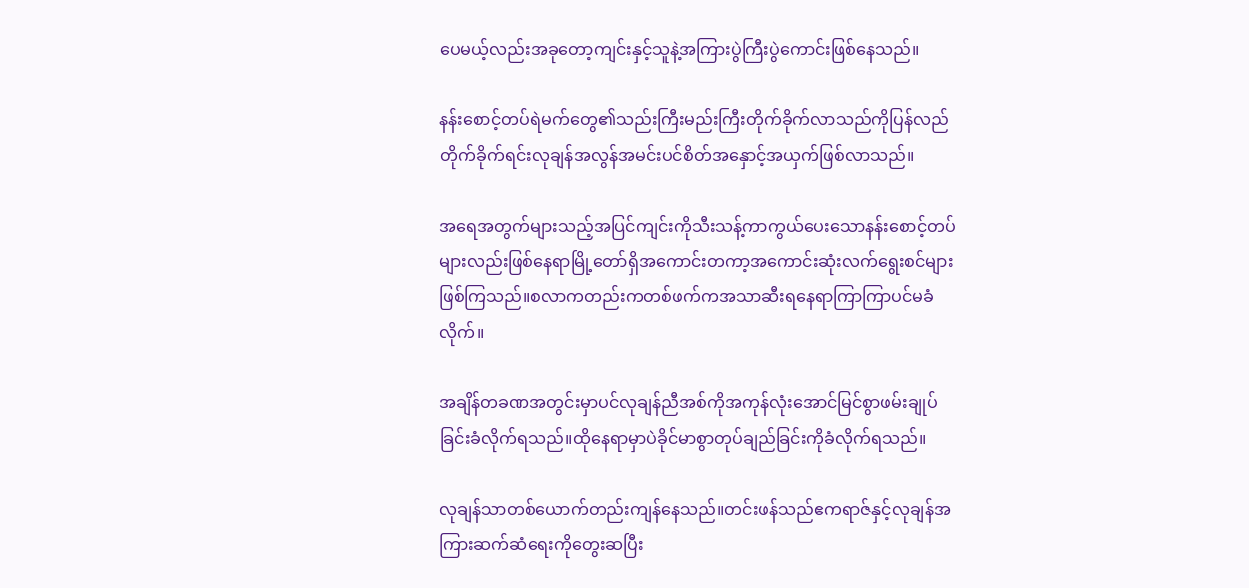ပေမယ့်လည်းအခုတော့ကျင်းနှင့်သူနဲ့အကြားပွဲကြီးပွဲကောင်းဖြစ်နေသည်။

နန်းစောင့်တပ်ရဲမက်တွေ၏သည်းကြီးမည်းကြီးတိုက်ခိုက်လာသည်ကိုပြန်လည်တိုက်ခိုက်ရင်းလုချန်အလွန်အမင်းပင်စိတ်အနှောင့်အယှက်ဖြစ်လာသည်။

အရေအတွက်များသည့်အပြင်ကျင်းကိုသီးသန့်ကာကွယ်ပေးသောနန်းစောင့်တပ်များလည်းဖြစ်နေရာမြို့တော်ရှိအကောင်းတကာ့အကောင်းဆုံးလက်ရွေးစင်များဖြစ်ကြသည်။စလာကတည်းကတစ်ဖက်ကအသာဆီးရနေရာကြာကြာပင်မခံလိုက်။

အချိန်တခဏအတွင်းမှာပင်လုချန်ညီအစ်ကိုအကုန်လုံးအောင်မြင်စွာဖမ်းချုပ်ခြင်းခံလိုက်ရသည်။ထိုနေရာမှာပဲခိုင်မာစွာတုပ်ချည်ခြင်းကိုခံလိုက်ရသည်။

လုချန်သာတစ်ယောက်တည်းကျန်နေသည်။တင်းဖန်သည်ဧကရာဇ်နှင့်လုချန်အကြားဆက်ဆံရေးကိုတွေးဆပြီး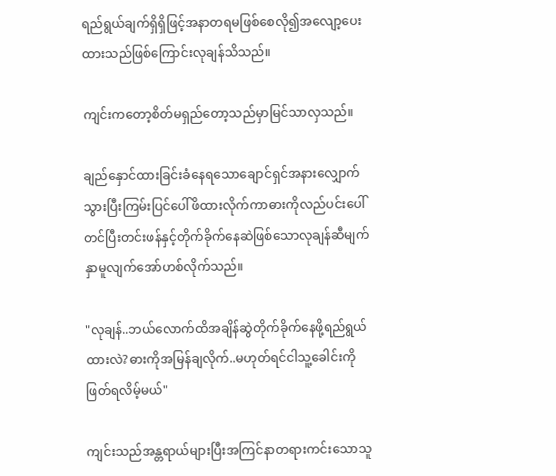ရည်ရွယ်ချက်ရှိရှိဖြင့်အနာတရမဖြစ်စေလို၍အလျော့ပေးထားသည်ဖြစ်ကြောင်းလုချန်သိသည်။

ကျင်းကတော့စိတ်မရှည်တော့သည်မှာမြင်သာလှသည်။

ချည်နှောင်ထားခြင်းခံနေရသောချောင်ရှင်အနားလျှောက်သွားပြီးကြမ်းပြင်ပေါ်ဖိထားလိုက်ကာဓားကိုလည်ပင်းပေါ်တင်ပြီးတင်းဖန်နှင့်တိုက်ခိုက်နေဆဲဖြစ်သောလုချန်ဆီမျက်နှာမူလျက်အော်ဟစ်လိုက်သည်။

"လုချန်..ဘယ်လောက်ထိအချိန်ဆွဲတိုက်ခိုက်နေဖို့ရည်ရွယ်ထားလဲ?ဓားကိုအမြန်ချလိုက်..မဟုတ်ရင်ငါသူ့ခေါင်းကိုဖြတ်ရလိမ့်မယ်"

ကျင်းသည်အန္တရာယ်များပြီးအကြင်နာတရားကင်းသောသူ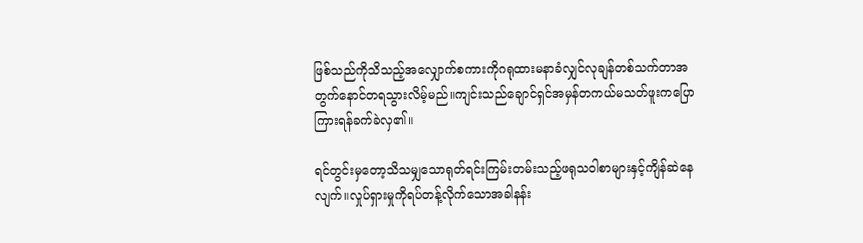ဖြစ်သည်ကိုသိသည့်အလျှောက်စကားကိုဂရုထားမနာခံလျှင်လုချန်တစ်သက်တာအတွက်နောင်တရသွားလိမ့်မည်။ကျင်းသည်ချောင်ရှင်အမှန်တကယ်မသတ်ဖူးကပြောကြားရန်ခက်ခဲလှ၏။

ရင်တွင်းမှတော့သိသမျှသောရုတ်ရင်းကြမ်းတမ်းသည့်ဖရုသဝါစာများနှင့်ကျိန်ဆဲနေလျက်။လှုပ်ရှားမှုကိုရပ်တန့်လိုက်သောအခါနန်း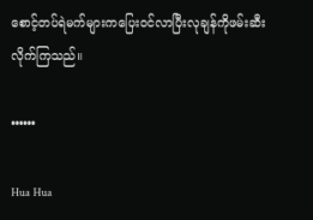စောင့်တပ်ရဲမက်များကပြေးဝင်လာပြီးလုချန်ကိုဖမ်းဆီးလိုက်ကြသည်။

••••••

Hua Hua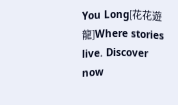You Long[花花遊龍]Where stories live. Discover now